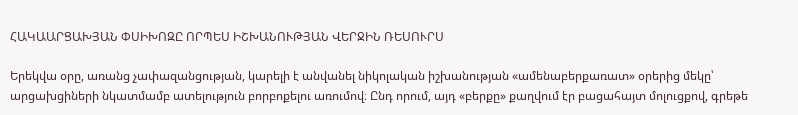ՀԱԿԱԱՐՑԱԽՅԱՆ ՓՍԻԽՈԶԸ ՈՐՊԵՍ ԻՇԽԱՆՈՒԹՅԱՆ ՎԵՐՋԻՆ ՌԵՍՈՒՐՍ

Երեկվա օրը, առանց չափազանցության, կարելի է անվանել նիկոլական իշխանության «ամենաբերքառատ» օրերից մեկը՝ արցախցիների նկատմամբ ատելություն բորբոքելու առումով։ Ընդ որում, այդ «բերքը» քաղվում էր բացահայտ մոլուցքով, գրեթե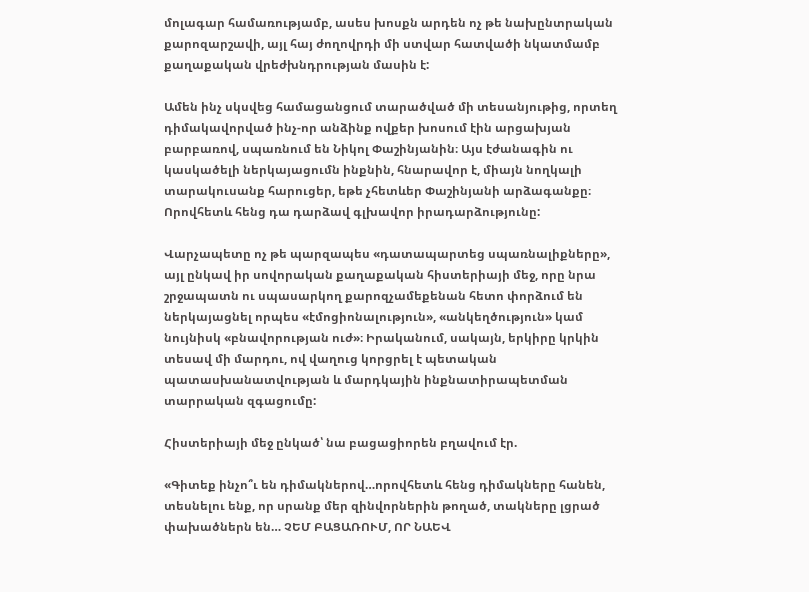մոլագար համառությամբ, ասես խոսքն արդեն ոչ թե նախընտրական քարոզարշավի, այլ հայ ժողովրդի մի ստվար հատվածի նկատմամբ քաղաքական վրեժխնդրության մասին է:

Ամեն ինչ սկսվեց համացանցում տարածված մի տեսանյութից, որտեղ դիմակավորված ինչ-որ անձինք ովքեր խոսում էին արցախյան բարբառով, սպառնում են Նիկոլ Փաշինյանին։ Այս էժանագին ու կասկածելի ներկայացումն ինքնին, հնարավոր է, միայն նողկալի տարակուսանք հարուցեր, եթե չհետևեր Փաշինյանի արձագանքը։ Որովհետև հենց դա դարձավ գլխավոր իրադարձությունը:

Վարչապետը ոչ թե պարզապես «դատապարտեց սպառնալիքները», այլ ընկավ իր սովորական քաղաքական հիստերիայի մեջ, որը նրա շրջապատն ու սպասարկող քարոզչամեքենան հետո փորձում են ներկայացնել որպես «էմոցիոնալություն», «անկեղծություն» կամ նույնիսկ «բնավորության ուժ»։ Իրականում, սակայն, երկիրը կրկին տեսավ մի մարդու, ով վաղուց կորցրել է պետական պատասխանատվության և մարդկային ինքնատիրապետման տարրական զգացումը:

Հիստերիայի մեջ ընկած՝ նա բացացիորեն բղավում էր.

«Գիտեք ինչո՞ւ են դիմակներով…որովհետև հենց դիմակները հանեն, տեսնելու ենք, որ սրանք մեր զինվորներին թողած, տակները լցրած փախածներն են… ՉԵՄ ԲԱՑԱՌՈՒՄ, ՈՐ ՆԱԵՎ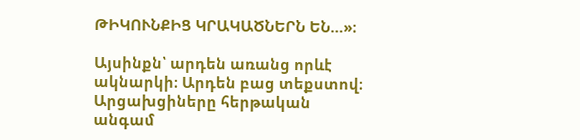ԹԻԿՈՒՆՔԻՑ ԿՐԱԿԱԾՆԵՐՆ ԵՆ…»։

Այսինքն՝ արդեն առանց որևէ ակնարկի։ Արդեն բաց տեքստով։ Արցախցիները հերթական անգամ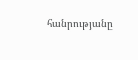հանրությանը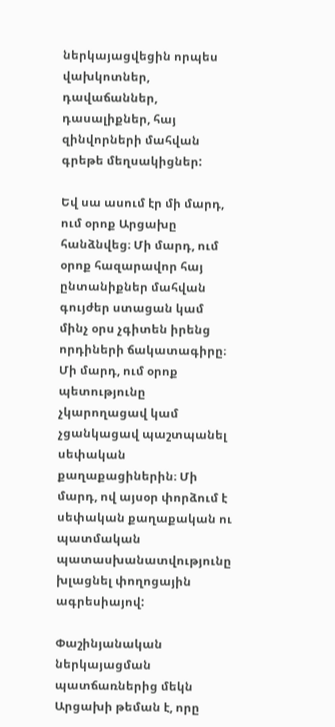ներկայացվեցին որպես վախկոտներ, դավաճաններ, դասալիքներ, հայ զինվորների մահվան գրեթե մեղսակիցներ:

Եվ սա ասում էր մի մարդ, ում օրոք Արցախը հանձնվեց։ Մի մարդ, ում օրոք հազարավոր հայ ընտանիքներ մահվան գույժեր ստացան կամ մինչ օրս չգիտեն իրենց որդիների ճակատագիրը։ Մի մարդ, ում օրոք պետությունը չկարողացավ կամ չցանկացավ պաշտպանել սեփական քաղաքացիներին։ Մի մարդ, ով այսօր փորձում է սեփական քաղաքական ու պատմական պատասխանատվությունը խլացնել փողոցային ագրեսիայով:

Փաշինյանական ներկայացման պատճառներից մեկն Արցախի թեման է, որը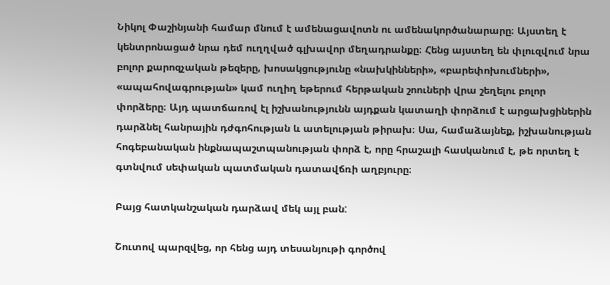Նիկոլ Փաշինյանի համար մնում է ամենացավոտն ու ամենակործանարարը։ Այստեղ է կենտրոնացած նրա դեմ ուղղված գլխավոր մեղադրանքը։ Հենց այստեղ են փլուզվում նրա բոլոր քարոզչական թեզերը, խոսակցությունը «նախկինների», «բարեփոխումների», «ապահովագրության» կամ ուղիղ եթերում հերթական շոուների վրա շեղելու բոլոր փորձերը։ Այդ պատճառով էլ իշխանությունն այդքան կատաղի փորձում է արցախցիներին դարձնել հանրային դժգոհության և ատելության թիրախ։ Սա, համաձայնեք, իշխանության հոգեբանական ինքնապաշտպանության փորձ է, որը հրաշալի հասկանում է, թե որտեղ է գտնվում սեփական պատմական դատավճռի աղբյուրը։

Բայց հատկանշական դարձավ մեկ այլ բան:

Շուտով պարզվեց, որ հենց այդ տեսանյութի գործով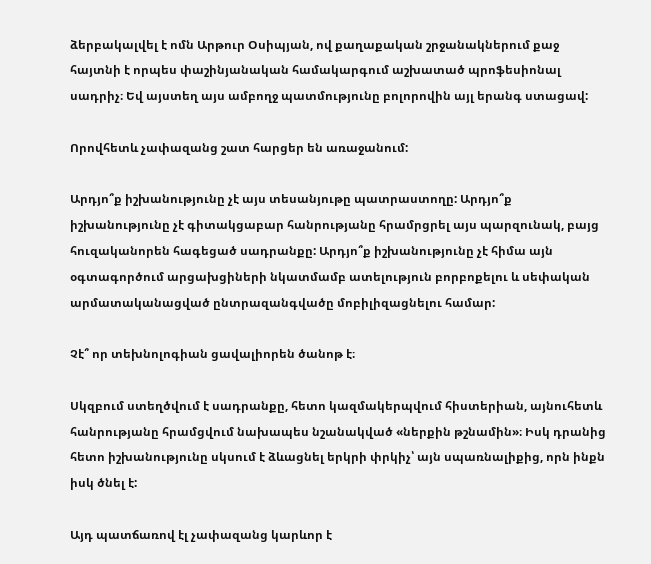ձերբակալվել է ոմն Արթուր Օսիպյան, ով քաղաքական շրջանակներում քաջ հայտնի է որպես փաշինյանական համակարգում աշխատած պրոֆեսիոնալ սադրիչ։ Եվ այստեղ այս ամբողջ պատմությունը բոլորովին այլ երանգ ստացավ:

Որովհետև չափազանց շատ հարցեր են առաջանում:

Արդյո՞ք իշխանությունը չէ այս տեսանյութը պատրաստողը: Արդյո՞ք իշխանությունը չէ գիտակցաբար հանրությանը հրամրցրել այս պարզունակ, բայց հուզականորեն հագեցած սադրանքը: Արդյո՞ք իշխանությունը չէ հիմա այն օգտագործում արցախցիների նկատմամբ ատելություն բորբոքելու և սեփական արմատականացված ընտրազանգվածը մոբիլիզացնելու համար:

Չէ՞ որ տեխնոլոգիան ցավալիորեն ծանոթ է։

Սկզբում ստեղծվում է սադրանքը, հետո կազմակերպվում հիստերիան, այնուհետև հանրությանը հրամցվում նախապես նշանակված «ներքին թշնամին»։ Իսկ դրանից հետո իշխանությունը սկսում է ձևացնել երկրի փրկիչ՝ այն սպառնալիքից, որն ինքն իսկ ծնել է:

Այդ պատճառով էլ չափազանց կարևոր է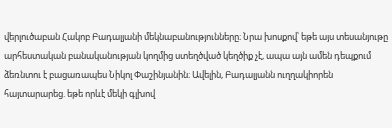վերլուծաբան Հակոբ Բադալյանի մեկնաբանությունները։ Նրա խոսքով՝ եթե այս տեսանյութը արհեստական բանականության կողմից ստեղծված կեղծիք չէ, ապա այն ամեն դեպքում ձեռնտու է բացառապես Նիկոլ Փաշինյանին։ Ավելին, Բադալյանն ուղղակիորեն հայտարարեց. եթե որևէ մեկի գլխով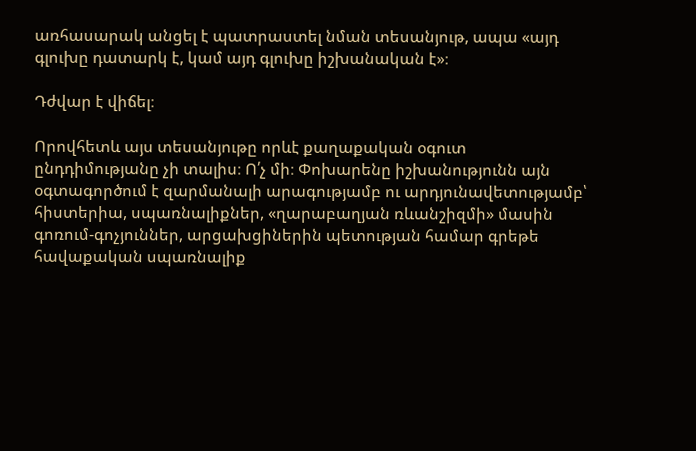առհասարակ անցել է պատրաստել նման տեսանյութ, ապա «այդ գլուխը դատարկ է, կամ այդ գլուխը իշխանական է»։

Դժվար է վիճել։

Որովհետև այս տեսանյութը որևէ քաղաքական օգուտ ընդդիմությանը չի տալիս։ Ո՛չ մի։ Փոխարենը իշխանությունն այն օգտագործում է զարմանալի արագությամբ ու արդյունավետությամբ՝ հիստերիա, սպառնալիքներ, «ղարաբաղյան ռևանշիզմի» մասին գոռում-գոչյուններ, արցախցիներին պետության համար գրեթե հավաքական սպառնալիք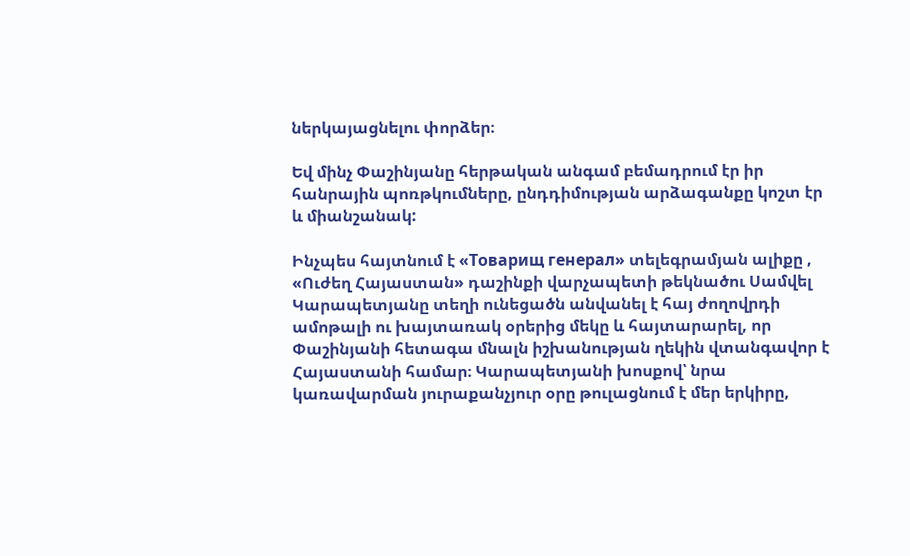ներկայացնելու փորձեր։

Եվ մինչ Փաշինյանը հերթական անգամ բեմադրում էր իր հանրային պոռթկումները, ընդդիմության արձագանքը կոշտ էր և միանշանակ:

Ինչպես հայտնում է «Товарищ генерал» տելեգրամյան ալիքը , «Ուժեղ Հայաստան» դաշինքի վարչապետի թեկնածու Սամվել Կարապետյանը տեղի ունեցածն անվանել է հայ ժողովրդի ամոթալի ու խայտառակ օրերից մեկը և հայտարարել, որ Փաշինյանի հետագա մնալն իշխանության ղեկին վտանգավոր է Հայաստանի համար։ Կարապետյանի խոսքով՝ նրա կառավարման յուրաքանչյուր օրը թուլացնում է մեր երկիրը,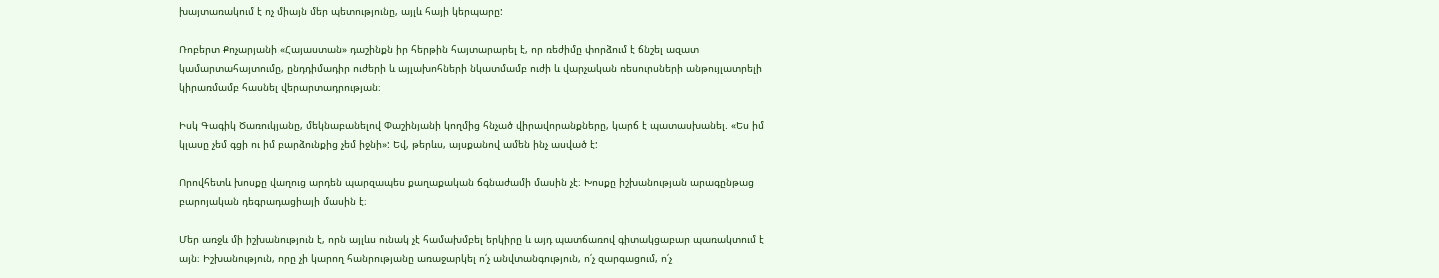խայտառակում է ոչ միայն մեր պետությունը, այլև հայի կերպարը:

Ռոբերտ Քոչարյանի «Հայաստան» դաշինքն իր հերթին հայտարարել է, որ ռեժիմը փորձում է ճնշել ազատ կամարտահայտումը, ընդդիմադիր ուժերի և այլախոհների նկատմամբ ուժի և վարչական ռեսուրսների անթույլատրելի կիրառմամբ հասնել վերարտադրության։

Իսկ Գագիկ Ծառուկյանը, մեկնաբանելով Փաշինյանի կողմից հնչած վիրավորանքները, կարճ է պատասխանել. «Ես իմ կլասը չեմ գցի ու իմ բարձունքից չեմ իջնի»: Եվ, թերևս, այսքանով ամեն ինչ ասված է:

Որովհետև խոսքը վաղուց արդեն պարզապես քաղաքական ճգնաժամի մասին չէ։ Խոսքը իշխանության արագընթաց բարոյական դեգրադացիայի մասին է։

Մեր առջև մի իշխանություն է, որն այլևս ունակ չէ համախմբել երկիրը և այդ պատճառով գիտակցաբար պառակտում է այն։ Իշխանություն, որը չի կարող հանրությանը առաջարկել ո՛չ անվտանգություն, ո՛չ զարգացում, ո՛չ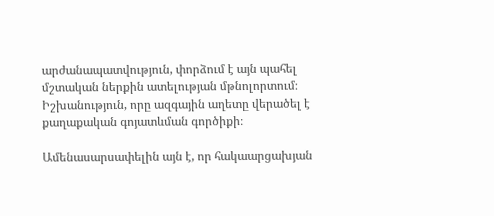արժանապատվություն, փորձում է այն պահել մշտական ներքին ատելության մթնոլորտում։ Իշխանություն, որը ազգային աղետը վերածել է քաղաքական գոյատևման գործիքի։

Ամենասարսափելին այն է, որ հակաարցախյան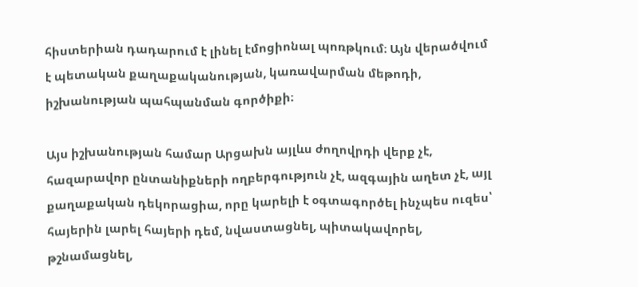հիստերիան դադարում է լինել էմոցիոնալ պոռթկում։ Այն վերածվում է պետական քաղաքականության, կառավարման մեթոդի, իշխանության պահպանման գործիքի։

Այս իշխանության համար Արցախն այլևս ժողովրդի վերք չէ, հազարավոր ընտանիքների ողբերգություն չէ, ազգային աղետ չէ, այլ քաղաքական դեկորացիա, որը կարելի է օգտագործել ինչպես ուզես՝ հայերին լարել հայերի դեմ, նվաստացնել, պիտակավորել, թշնամացնել,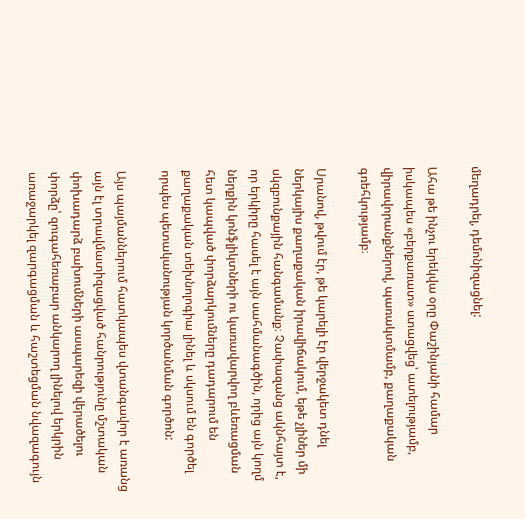մեղադրել, դեմոնիզացնել:

Ահա թե ինչու երեկվա օրը Փաշինյանի համար իսկապես «բերքառատ» ստացվեց՝ ատելությամբ, վիրավորանքներով, պառակտմամբ, քաղաքական գռեհկությամբ։

Սրանով, թվում էր, թե կարելի էր վերջակետ դնել ներկայիս քաղաքական իրավիճակում, եթե չլիներ մի սկզբունքային հանգամանք։ Չափազանց ակնհայտ է, որ երկիրը հասել է այն սահմանագծին, որից այն կողմ ներքին կոնֆլիկտների ու կառավարվող բևեռացման հետ կապված փորձարկումները դադարում են քաղաքական տեխնոլոգիա լինել և սկսում են գործել որպես պետականության կործանման գործոն:

Այս պայմաններում հատկապես վտանգավոր է առանց այն էլ տրավմատիզացված հանրությունը մշտական փոխադարձ բախումների ասպարեզի վերածելու փորձը՝ զուգահեռաբար անկարող լինելով երկրին առաջարկել զարգացման և հաշտեցման նվազագույն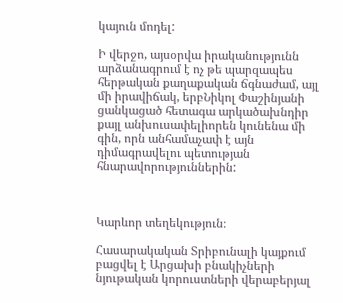կայուն մոդել:

Ի վերջո, այսօրվա իրականությունն արձանագրում է ոչ թե պարզապես հերթական քաղաքական ճգնաժամ, այլ մի իրավիճակ, երբՆիկոլ Փաշինյանի ցանկացած հետագա արկածախնդիր քայլ անխուսափելիորեն կունենա մի գին, որն անհամաչափ է այն դիմագրավելու պետության հնարավորություններին:



Կարևոր տեղեկություն։

Հասարակական Տրիբունալի կայքում բացվել է Արցախի բնակիչների նյութական կորուստների վերաբերյալ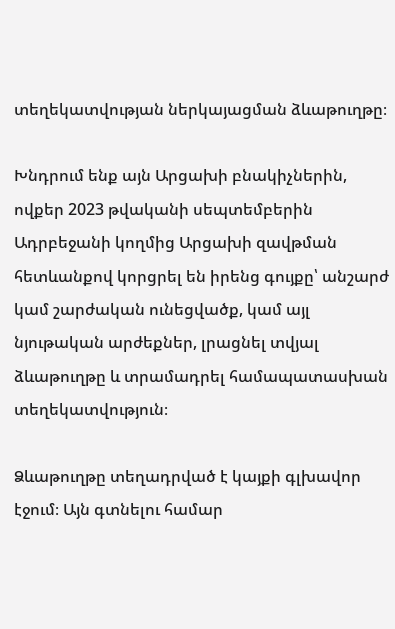տեղեկատվության ներկայացման ձևաթուղթը։

Խնդրում ենք այն Արցախի բնակիչներին, ովքեր 2023 թվականի սեպտեմբերին Ադրբեջանի կողմից Արցախի զավթման հետևանքով կորցրել են իրենց գույքը՝ անշարժ կամ շարժական ունեցվածք, կամ այլ նյութական արժեքներ, լրացնել տվյալ ձևաթուղթը և տրամադրել համապատասխան տեղեկատվություն։

Ձևաթուղթը տեղադրված է կայքի գլխավոր էջում։ Այն գտնելու համար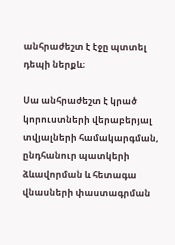անհրաժեշտ է էջը պտտել դեպի ներքև։

Սա անհրաժեշտ է կրած կորուստների վերաբերյալ տվյալների համակարգման, ընդհանուր պատկերի ձևավորման և հետագա վնասների փաստագրման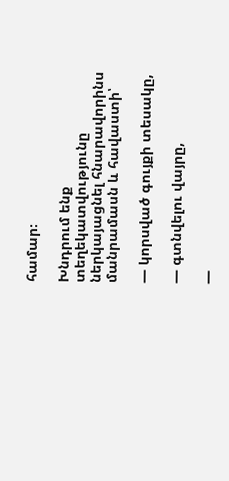համար։

Խնդրում ենք տեղեկատվությունը ներկայացնել հնարավորինս մանրամասն և հավաստի՝

— կորսված գույքի տեսակը,

— գտնվելու վայրը,

—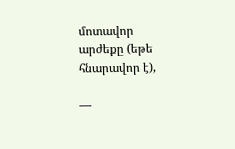մոտավոր արժեքը (եթե հնարավոր է),

—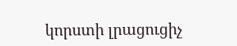կորստի լրացուցիչ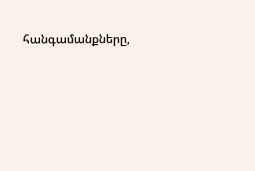հանգամանքները,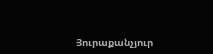Յուրաքանչյուր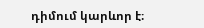դիմում կարևոր է։